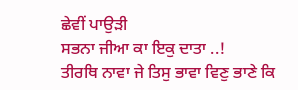ਛੇਵੀਂ ਪਾਉੜੀ
ਸਭਨਾ ਜੀਆ ਕਾ ਇਕੁ ਦਾਤਾ ..!
ਤੀਰਥਿ ਨਾਵਾ ਜੇ ਤਿਸੁ ਭਾਵਾ ਵਿਣੁ ਭਾਣੇ ਕਿ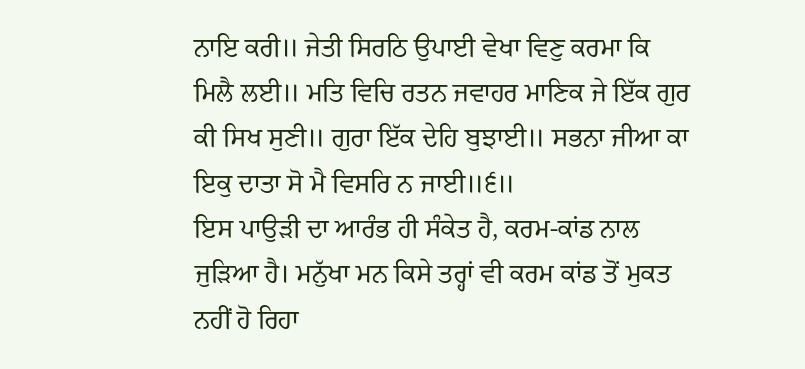ਨਾਇ ਕਰੀ॥ ਜੇਤੀ ਸਿਰਠਿ ਉਪਾਈ ਵੇਖਾ ਵਿਣੁ ਕਰਮਾ ਕਿ ਮਿਲੈ ਲਈ॥ ਮਤਿ ਵਿਚਿ ਰਤਨ ਜਵਾਹਰ ਮਾਣਿਕ ਜੇ ਇੱਕ ਗੁਰ ਕੀ ਸਿਖ ਸੁਣੀ॥ ਗੁਰਾ ਇੱਕ ਦੇਹਿ ਬੁਝਾਈ॥ ਸਭਨਾ ਜੀਆ ਕਾ ਇਕੁ ਦਾਤਾ ਸੋ ਮੈ ਵਿਸਰਿ ਨ ਜਾਈ॥੬॥
ਇਸ ਪਾਉੜੀ ਦਾ ਆਰੰਭ ਹੀ ਸੰਕੇਤ ਹੈ, ਕਰਮ-ਕਾਂਡ ਨਾਲ ਜੁੜਿਆ ਹੈ। ਮਨੁੱਖਾ ਮਨ ਕਿਸੇ ਤਰ੍ਹਾਂ ਵੀ ਕਰਮ ਕਾਂਡ ਤੋਂ ਮੁਕਤ ਨਹੀਂ ਹੋ ਰਿਹਾ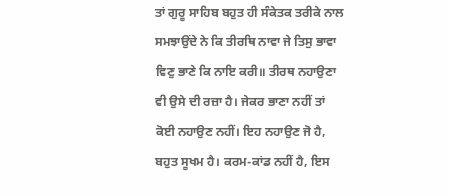ਤਾਂ ਗੁਰੂ ਸਾਹਿਬ ਬਹੁਤ ਹੀ ਸੰਕੇਤਕ ਤਰੀਕੇ ਨਾਲ ਸਮਝਾਉਂਦੇ ਨੇ ਕਿ ਤੀਰਥਿ ਨਾਵਾ ਜੇ ਤਿਸੁ ਭਾਵਾ ਵਿਣੁ ਭਾਣੇ ਕਿ ਨਾਇ ਕਰੀ॥ ਤੀਰਥ ਨਹਾਉਣਾ ਵੀ ਉਸੇ ਦੀ ਰਜ਼ਾ ਹੈ। ਜੇਕਰ ਭਾਣਾ ਨਹੀਂ ਤਾਂ ਕੋਈ ਨਹਾਉਣ ਨਹੀਂ। ਇਹ ਨਹਾਉਣ ਜੋ ਹੈ, ਬਹੁਤ ਸੂਖਮ ਹੈ। ਕਰਮ-ਕਾਂਡ ਨਹੀਂ ਹੈ, ਇਸ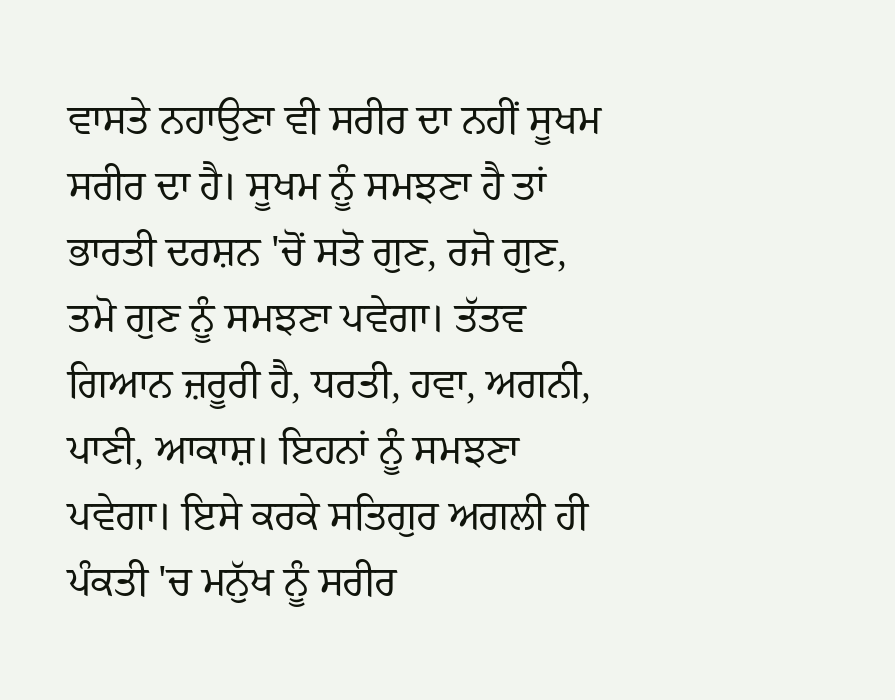ਵਾਸਤੇ ਨਹਾਉਣਾ ਵੀ ਸਰੀਰ ਦਾ ਨਹੀਂ ਸੂਖਮ ਸਰੀਰ ਦਾ ਹੈ। ਸੂਖਮ ਨੂੰ ਸਮਝਣਾ ਹੈ ਤਾਂ ਭਾਰਤੀ ਦਰਸ਼ਨ 'ਚੋਂ ਸਤੋ ਗੁਣ, ਰਜੋ ਗੁਣ, ਤਮੋ ਗੁਣ ਨੂੰ ਸਮਝਣਾ ਪਵੇਗਾ। ਤੱਤਵ ਗਿਆਨ ਜ਼ਰੂਰੀ ਹੈ, ਧਰਤੀ, ਹਵਾ, ਅਗਨੀ, ਪਾਣੀ, ਆਕਾਸ਼। ਇਹਨਾਂ ਨੂੰ ਸਮਝਣਾ ਪਵੇਗਾ। ਇਸੇ ਕਰਕੇ ਸਤਿਗੁਰ ਅਗਲੀ ਹੀ ਪੰਕਤੀ 'ਚ ਮਨੁੱਖ ਨੂੰ ਸਰੀਰ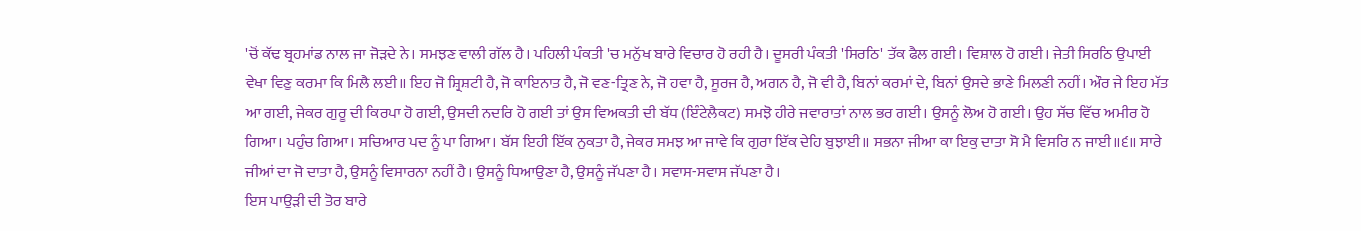'ਚੋਂ ਕੱਢ ਬ੍ਰਹਮਾਂਡ ਨਾਲ ਜਾ ਜੋੜਦੇ ਨੇ। ਸਮਝਣ ਵਾਲੀ ਗੱਲ ਹੈ। ਪਹਿਲੀ ਪੰਕਤੀ 'ਚ ਮਨੁੱਖ ਬਾਰੇ ਵਿਚਾਰ ਹੋ ਰਹੀ ਹੈ। ਦੂਸਰੀ ਪੰਕਤੀ 'ਸਿਰਠਿ' ਤੱਕ ਫੈਲ ਗਈ। ਵਿਸ਼ਾਲ ਹੋ ਗਈ। ਜੇਤੀ ਸਿਰਠਿ ਉਪਾਈ ਵੇਖਾ ਵਿਣੁ ਕਰਮਾ ਕਿ ਮਿਲੈ ਲਈ॥ ਇਹ ਜੋ ਸ਼੍ਰਿਸ਼ਟੀ ਹੈ, ਜੋ ਕਾਇਨਾਤ ਹੈ, ਜੋ ਵਣ-ਤ੍ਰਿਣ ਨੇ, ਜੋ ਹਵਾ ਹੈ, ਸੂਰਜ ਹੈ, ਅਗਨ ਹੈ, ਜੋ ਵੀ ਹੈ, ਬਿਨਾਂ ਕਰਮਾਂ ਦੇ, ਬਿਨਾਂ ਉਸਦੇ ਭਾਣੇ ਮਿਲਣੀ ਨਹੀਂ। ਔਰ ਜੇ ਇਹ ਮੱਤ ਆ ਗਈ, ਜੇਕਰ ਗੁਰੂ ਦੀ ਕਿਰਪਾ ਹੋ ਗਈ, ਉਸਦੀ ਨਦਰਿ ਹੋ ਗਈ ਤਾਂ ਉਸ ਵਿਅਕਤੀ ਦੀ ਬੱਧ (ਇੰਟੇਲੈਕਟ) ਸਮਝੋ ਹੀਰੇ ਜਵਾਰਾਤਾਂ ਨਾਲ ਭਰ ਗਈ। ਉਸਨੂੰ ਲੋਅ ਹੋ ਗਈ। ਉਹ ਸੱਚ ਵਿੱਚ ਅਮੀਰ ਹੋ ਗਿਆ। ਪਹੁੰਚ ਗਿਆ। ਸਚਿਆਰ ਪਦ ਨੂੰ ਪਾ ਗਿਆ। ਬੱਸ ਇਹੀ ਇੱਕ ਨੁਕਤਾ ਹੈ, ਜੇਕਰ ਸਮਝ ਆ ਜਾਵੇ ਕਿ ਗੁਰਾ ਇੱਕ ਦੇਹਿ ਬੁਝਾਈ॥ ਸਭਨਾ ਜੀਆ ਕਾ ਇਕੁ ਦਾਤਾ ਸੋ ਮੈ ਵਿਸਰਿ ਨ ਜਾਈ॥੬॥ ਸਾਰੇ ਜੀਆਂ ਦਾ ਜੋ ਦਾਤਾ ਹੈ, ਉਸਨੂੰ ਵਿਸਾਰਨਾ ਨਹੀਂ ਹੈ। ਉਸਨੂੰ ਧਿਆਉਣਾ ਹੈ, ਉਸਨੂੰ ਜੱਪਣਾ ਹੈ। ਸਵਾਸ-ਸਵਾਸ ਜੱਪਣਾ ਹੈ।
ਇਸ ਪਾਉੜੀ ਦੀ ਤੋਰ ਬਾਰੇ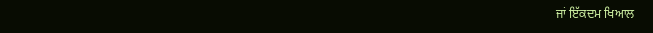ਜਾਂ ਇੱਕਦਮ ਖਿਆਲ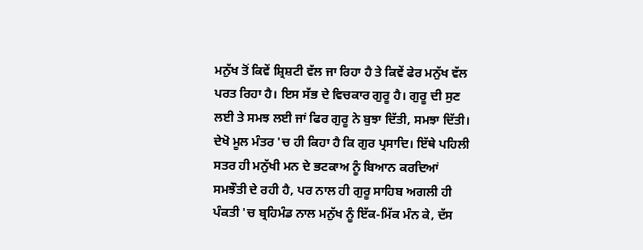ਮਨੁੱਖ ਤੋਂ ਕਿਵੇਂ ਸ਼੍ਰਿਸ਼ਟੀ ਵੱਲ ਜਾ ਰਿਹਾ ਹੈ ਤੇ ਕਿਵੇਂ ਫੇਰ ਮਨੁੱਖ ਵੱਲ ਪਰਤ ਰਿਹਾ ਹੈ। ਇਸ ਸੱਭ ਦੇ ਵਿਚਕਾਰ ਗੁਰੂ ਹੈ। ਗੁਰੂ ਦੀ ਸੁਣ ਲਈ ਤੇ ਸਮਝ ਲਈ ਜਾਂ ਫਿਰ ਗੁਰੂ ਨੇ ਬੁਝਾ ਦਿੱਤੀ, ਸਮਝਾ ਦਿੱਤੀ। ਦੇਖੋ ਮੂਲ ਮੰਤਰ 'ਚ ਹੀ ਕਿਹਾ ਹੈ ਕਿ ਗੁਰ ਪ੍ਰਸਾਦਿ। ਇੱਥੇ ਪਹਿਲੀ ਸਤਰ ਹੀ ਮਨੁੱਖੀ ਮਨ ਦੇ ਭਟਕਾਅ ਨੂੰ ਬਿਆਨ ਕਰਦਿਆਂ ਸਮਝੌਤੀ ਦੇ ਰਹੀ ਹੈ, ਪਰ ਨਾਲ ਹੀ ਗੁਰੂ ਸਾਹਿਬ ਅਗਲੀ ਹੀ ਪੰਕਤੀ 'ਚ ਬ੍ਰਹਿਮੰਡ ਨਾਲ ਮਨੁੱਖ ਨੂੰ ਇੱਕ-ਮਿੱਕ ਮੰਨ ਕੇ, ਦੱਸ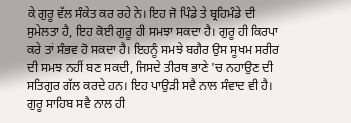ਕੇ ਗੁਰੂ ਵੱਲ ਸੰਕੇਤ ਕਰ ਰਹੇ ਨੇ। ਇਹ ਜੋ ਪਿੰਡੇ ਤੇ ਬ੍ਰਹਿਮੰਡੇ ਦੀ ਸੁਮੇਲਤਾ ਹੈ, ਇਹ ਕੋਈ ਗੁਰੂ ਹੀ ਸਮਝਾ ਸਕਦਾ ਹੈ। ਗੁਰੂ ਹੀ ਕਿਰਪਾ ਕਰੇ ਤਾਂ ਸੰਭਵ ਹੋ ਸਕਦਾ ਹੈ। ਇਹਨੂੰ ਸਮਝੇ ਬਗੈਰ ਉਸ ਸੂਖਮ ਸਰੀਰ ਦੀ ਸਮਝ ਨਹੀਂ ਬਣ ਸਕਦੀ, ਜਿਸਦੇ ਤੀਰਥ ਭਾਣੇ 'ਚ ਨਹਾਉਣ ਦੀ ਸਤਿਗੁਰ ਗੱਲ ਕਰਦੇ ਹਨ। ਇਹ ਪਾਉੜੀ ਸਵੈ ਨਾਲ ਸੰਵਾਦ ਵੀ ਹੈ। ਗੁਰੂ ਸਾਹਿਬ ਸਵੈ ਨਾਲ ਹੀ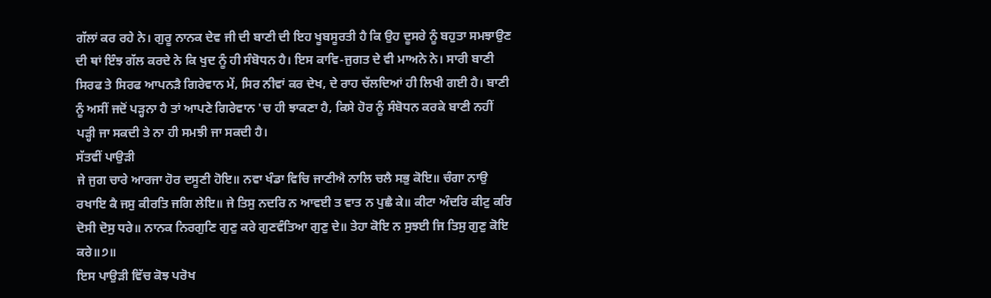ਗੱਲਾਂ ਕਰ ਰਹੇ ਨੇ। ਗੁਰੂ ਨਾਨਕ ਦੇਵ ਜੀ ਦੀ ਬਾਣੀ ਦੀ ਇਹ ਖੂਬਸੂਰਤੀ ਹੈ ਕਿ ਉਹ ਦੂਸਰੇ ਨੂੰ ਬਹੁਤਾ ਸਮਝਾਉਣ ਦੀ ਥਾਂ ਇੰਝ ਗੱਲ ਕਰਦੇ ਨੇ ਕਿ ਖੁਦ ਨੂੰ ਹੀ ਸੰਬੋਧਨ ਹੈ। ਇਸ ਕਾਵਿ-ਜੁਗਤ ਦੇ ਵੀ ਮਾਅਨੇ ਨੇ। ਸਾਰੀ ਬਾਣੀ ਸਿਰਫ ਤੇ ਸਿਰਫ ਆਪਨੜੈ ਗਿਰੇਵਾਨ ਮੇਂ, ਸਿਰ ਨੀਵਾਂ ਕਰ ਦੇਖ, ਦੇ ਰਾਹ ਚੱਲਦਿਆਂ ਹੀ ਲਿਖੀ ਗਈ ਹੈ। ਬਾਣੀ ਨੂੰ ਅਸੀਂ ਜਦੋਂ ਪੜ੍ਹਨਾ ਹੈ ਤਾਂ ਆਪਣੇ ਗਿਰੇਵਾਨ 'ਚ ਹੀ ਝਾਕਣਾ ਹੈ, ਕਿਸੇ ਹੋਰ ਨੂੰ ਸੰਬੋਧਨ ਕਰਕੇ ਬਾਣੀ ਨਹੀਂ ਪੜ੍ਹੀ ਜਾ ਸਕਦੀ ਤੇ ਨਾ ਹੀ ਸਮਝੀ ਜਾ ਸਕਦੀ ਹੈ।
ਸੱਤਵੀਂ ਪਾਉੜੀ
ਜੇ ਜੁਗ ਚਾਰੇ ਆਰਜਾ ਹੋਰ ਦਸੂਣੀ ਹੋਇ॥ ਨਵਾ ਖੰਡਾ ਵਿਚਿ ਜਾਣੀਐ ਨਾਲਿ ਚਲੈ ਸਭੁ ਕੋਇ॥ ਚੰਗਾ ਨਾਉ ਰਖਾਇ ਕੈ ਜਸੁ ਕੀਰਤਿ ਜਗਿ ਲੇਇ॥ ਜੇ ਤਿਸੁ ਨਦਰਿ ਨ ਆਵਈ ਤ ਵਾਤ ਨ ਪੁਛੈ ਕੇ॥ ਕੀਟਾ ਅੰਦਰਿ ਕੀਟੁ ਕਰਿ ਦੋਸੀ ਦੋਸੁ ਧਰੇ॥ ਨਾਨਕ ਨਿਰਗੁਣਿ ਗੁਣੁ ਕਰੇ ਗੁਣਵੰਤਿਆ ਗੁਣੁ ਦੇ॥ ਤੇਹਾ ਕੋਇ ਨ ਸੁਝਈ ਜਿ ਤਿਸੁ ਗੁਣੁ ਕੋਇ ਕਰੇ॥੭॥
ਇਸ ਪਾਉੜੀ ਵਿੱਚ ਕੋਝ ਪਰੋਖ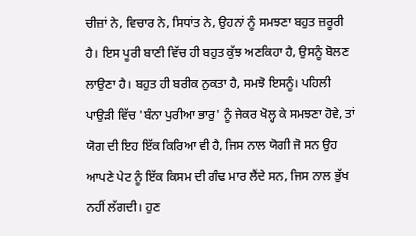ਚੀਜ਼ਾਂ ਨੇ, ਵਿਚਾਰ ਨੇ, ਸਿਧਾਂਤ ਨੇ, ਉਹਨਾਂ ਨੂੰ ਸਮਝਣਾ ਬਹੁਤ ਜ਼ਰੂਰੀ ਹੈ। ਇਸ ਪੂਰੀ ਬਾਣੀ ਵਿੱਚ ਹੀ ਬਹੁਤ ਕੁੱਝ ਅਣਕਿਹਾ ਹੈ, ਉਸਨੂੰ ਬੋਲਣ ਲਾਉਣਾ ਹੈ। ਬਹੁਤ ਹੀ ਬਰੀਕ ਨੁਕਤਾ ਹੈ, ਸਮਝੋ ਇਸਨੂੰ। ਪਹਿਲੀ ਪਾਉੜੀ ਵਿੱਚ 'ਬੰਨਾ ਪੁਰੀਆ ਭਾਰੁ' ਨੂੰ ਜੇਕਰ ਖੋਲ੍ਹ ਕੇ ਸਮਝਣਾ ਹੋਵੇ, ਤਾਂ ਯੋਗ ਦੀ ਇਹ ਇੱਕ ਕਿਰਿਆ ਵੀ ਹੈ, ਜਿਸ ਨਾਲ ਯੋਗੀ ਜੋ ਸਨ ਉਹ ਆਪਣੇ ਪੇਟ ਨੂੰ ਇੱਕ ਕਿਸਮ ਦੀ ਗੰਢ ਮਾਰ ਲੈਂਦੇ ਸਨ, ਜਿਸ ਨਾਲ ਭੁੱਖ ਨਹੀਂ ਲੱਗਦੀ। ਹੁਣ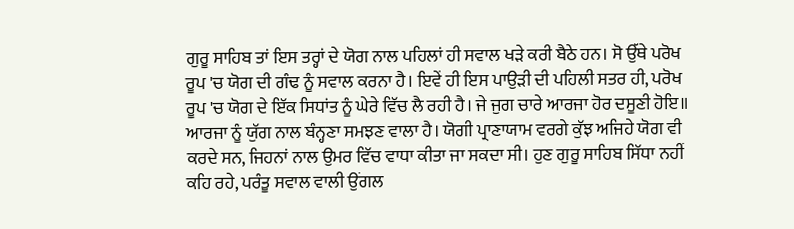ਗੁਰੂ ਸਾਹਿਬ ਤਾਂ ਇਸ ਤਰ੍ਹਾਂ ਦੇ ਯੋਗ ਨਾਲ ਪਹਿਲਾਂ ਹੀ ਸਵਾਲ ਖੜੇ ਕਰੀ ਬੈਠੇ ਹਨ। ਸੋ ਉੱਥੇ ਪਰੋਖ ਰੂਪ 'ਚ ਯੋਗ ਦੀ ਗੰਢ ਨੂੰ ਸਵਾਲ ਕਰਨਾ ਹੈ। ਇਵੇਂ ਹੀ ਇਸ ਪਾਉੜੀ ਦੀ ਪਹਿਲੀ ਸਤਰ ਹੀ, ਪਰੋਖ ਰੂਪ 'ਚ ਯੋਗ ਦੇ ਇੱਕ ਸਿਧਾਂਤ ਨੂੰ ਘੇਰੇ ਵਿੱਚ ਲੈ ਰਹੀ ਹੈ। ਜੇ ਜੁਗ ਚਾਰੇ ਆਰਜਾ ਹੋਰ ਦਸੂਣੀ ਹੋਇ॥ ਆਰਜਾ ਨੂੰ ਯੁੱਗ ਨਾਲ ਬੰਨ੍ਹਣਾ ਸਮਝਣ ਵਾਲਾ ਹੈ। ਯੋਗੀ ਪ੍ਰਾਣਾਯਾਮ ਵਰਗੇ ਕੁੱਝ ਅਜਿਹੇ ਯੋਗ ਵੀ ਕਰਦੇ ਸਨ, ਜਿਹਨਾਂ ਨਾਲ ਉਮਰ ਵਿੱਚ ਵਾਧਾ ਕੀਤਾ ਜਾ ਸਕਦਾ ਸੀ। ਹੁਣ ਗੁਰੂ ਸਾਹਿਬ ਸਿੱਧਾ ਨਹੀਂ ਕਹਿ ਰਹੇ, ਪਰੰਤੂ ਸਵਾਲ ਵਾਲੀ ਉਂਗਲ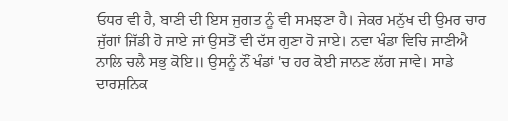ਓਧਰ ਵੀ ਹੈ, ਬਾਣੀ ਦੀ ਇਸ ਜੁਗਤ ਨੂੰ ਵੀ ਸਮਝਣਾ ਹੈ। ਜੇਕਰ ਮਨੁੱਖ ਦੀ ਉਮਰ ਚਾਰ ਜੁੱਗਾਂ ਜਿੱਡੀ ਹੋ ਜਾਏ ਜਾਂ ਉਸਤੋਂ ਵੀ ਦੱਸ ਗੁਣਾ ਹੋ ਜਾਏ। ਨਵਾ ਖੰਡਾ ਵਿਚਿ ਜਾਣੀਐ ਨਾਲਿ ਚਲੈ ਸਭੁ ਕੋਇ॥ ਉਸਨੂੰ ਨੌਂ ਖੰਡਾਂ 'ਚ ਹਰ ਕੋਈ ਜਾਨਣ ਲੱਗ ਜਾਵੇ। ਸਾਡੇ ਦਾਰਸ਼ਨਿਕ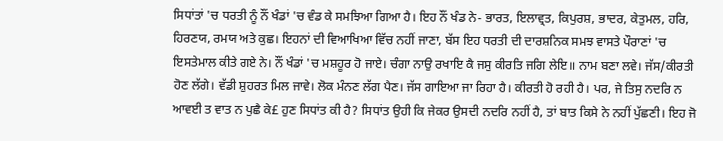ਸਿਧਾਂਤਾਂ 'ਚ ਧਰਤੀ ਨੂੰ ਨੌਂ ਖੰਡਾਂ 'ਚ ਵੰਡ ਕੇ ਸਮਝਿਆ ਗਿਆ ਹੈ। ਇਹ ਨੌਂ ਖੰਡ ਨੇ- ਭਾਰਤ, ਇਲਾਵ੍ਰਤ, ਕਿਪੁਰਸ਼, ਭਾਦਰ, ਕੇਤੁਮਲ, ਹਰਿ, ਹਿਰਣਯ, ਰਮਯ ਅਤੇ ਕੁਛ। ਇਹਨਾਂ ਦੀ ਵਿਆਖਿਆ ਵਿੱਚ ਨਹੀਂ ਜਾਣਾ, ਬੱਸ ਇਹ ਧਰਤੀ ਦੀ ਦਾਰਸ਼ਨਿਕ ਸਮਝ ਵਾਸਤੇ ਪੌਰਾਣਾਂ 'ਚ ਇਸਤੇਮਾਲ ਕੀਤੇ ਗਏ ਨੇ। ਨੌਂ ਖੰਡਾਂ 'ਚ ਮਸ਼ਹੂਰ ਹੋ ਜਾਏ। ਚੰਗਾ ਨਾਉ ਰਖਾਇ ਕੈ ਜਸੁ ਕੀਰਤਿ ਜਗਿ ਲੇਇ॥ ਨਾਮ ਬਣਾ ਲਵੇ। ਜੱਸ/ਕੀਰਤੀ ਹੋਣ ਲੱਗੇ। ਵੱਡੀ ਸ਼ੁਹਰਤ ਮਿਲ ਜਾਵੇ। ਲੋਕ ਮੰਨਣ ਲੱਗ ਪੈਣ। ਜੱਸ ਗਾਇਆ ਜਾ ਰਿਹਾ ਹੈ। ਕੀਰਤੀ ਹੋ ਰਹੀ ਹੈ। ਪਰ, ਜੇ ਤਿਸੁ ਨਦਰਿ ਨ ਆਵਈ ਤ ਵਾਤ ਨ ਪੁਛੈ ਕੇ£ ਹੁਣ ਸਿਧਾਂਤ ਕੀ ਹੈ? ਸਿਧਾਂਤ ਉਹੀ ਕਿ ਜੇਕਰ ਉਸਦੀ ਨਦਰਿ ਨਹੀਂ ਹੈ, ਤਾਂ ਬਾਤ ਕਿਸੇ ਨੇ ਨਹੀਂ ਪੁੱਛਣੀ। ਇਹ ਜੋ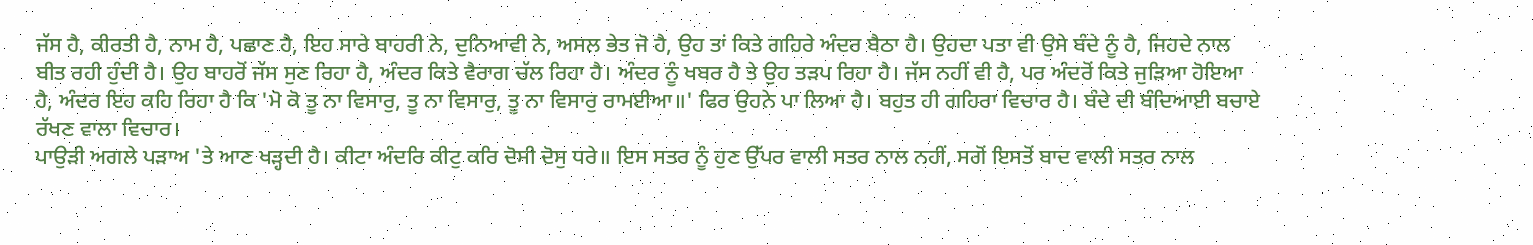ਜੱਸ ਹੈ, ਕੀਰਤੀ ਹੈ, ਨਾਮ ਹੈ, ਪਛਾਣ ਹੈ, ਇਹ ਸਾਰੇ ਬਾਹਰੀ ਨੇ, ਦੁਨਿਆਵੀ ਨੇ, ਅਸਲ ਭੇਤ ਜੋ ਹੈ, ਉਹ ਤਾਂ ਕਿਤੇ ਗਹਿਰੇ ਅੰਦਰ ਬੈਠਾ ਹੈ। ਉਹਦਾ ਪਤਾ ਵੀ ਉਸੇ ਬੰਦੇ ਨੂੰ ਹੈ, ਜਿਹਦੇ ਨਾਲ ਬੀਤ ਰਹੀ ਹੁੰਦੀ ਹੈ। ਉਹ ਬਾਹਰੋਂ ਜੱਸ ਸੁਣ ਰਿਹਾ ਹੈ, ਅੰਦਰ ਕਿਤੇ ਵੈਰਾਗ ਚੱਲ ਰਿਹਾ ਹੈ। ਅੰਦਰ ਨੂੰ ਖਬਰ ਹੈ ਤੇ ਉਹ ਤੜਪ ਰਿਹਾ ਹੈ। ਜੱਸ ਨਹੀਂ ਵੀ ਹੈ, ਪਰ ਅੰਦਰੋਂ ਕਿਤੇ ਜੁੜਿਆ ਹੋਇਆ ਹੈ, ਅੰਦਰ ਇਹ ਕਹਿ ਰਿਹਾ ਹੈ ਕਿ 'ਮੋ ਕੋ ਤੂ ਨਾ ਵਿਸਾਰੁ, ਤੂ ਨਾ ਵਿਸਾਰੁ, ਤੂ ਨਾ ਵਿਸਾਰੁ ਰਾਮਈਆ॥' ਫਿਰ ਉਹਨੇ ਪਾ ਲਿਆ ਹੈ। ਬਹੁਤ ਹੀ ਗਹਿਰਾ ਵਿਚਾਰ ਹੈ। ਬੰਦੇ ਦੀ ਬੰਦਿਆਈ ਬਚਾਏ ਰੱਖਣ ਵਾਲਾ ਵਿਚਾਰ।
ਪਾਉੜੀ ਅਗਲੇ ਪੜਾਅ 'ਤੇ ਆਣ ਖੜ੍ਹਦੀ ਹੈ। ਕੀਟਾ ਅੰਦਰਿ ਕੀਟੁ ਕਰਿ ਦੋਸੀ ਦੋਸੁ ਧਰੇ॥ ਇਸ ਸਤਰ ਨੂੰ ਹੁਣ ਉੱਪਰ ਵਾਲੀ ਸਤਰ ਨਾਲ ਨਹੀਂ, ਸਗੋਂ ਇਸਤੋਂ ਬਾਦ ਵਾਲੀ ਸਤਰ ਨਾਲ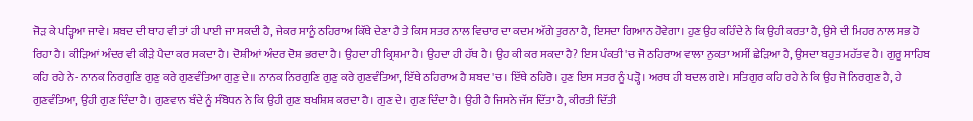ਜੋੜ ਕੇ ਪੜ੍ਹਿਆ ਜਾਵੇ। ਸ਼ਬਦ ਦੀ ਥਾਹ ਵੀ ਤਾਂ ਹੀ ਪਾਈ ਜਾ ਸਕਦੀ ਹੈ, ਜੇਕਰ ਸਾਨੂੰ ਠਹਿਰਾਅ ਕਿੱਥੇ ਦੇਣਾ ਹੈ ਤੇ ਕਿਸ ਸਤਰ ਨਾਲ ਵਿਚਾਰ ਦਾ ਕਦਮ ਅੱਗੇ ਤੁਰਨਾ ਹੈ, ਇਸਦਾ ਗਿਆਨ ਹੋਵੇਗਾ। ਹੁਣ ਉਹ ਕਹਿੰਦੇ ਨੇ ਕਿ ਉਹੀ ਕਰਤਾ ਹੈ, ਉਸੇ ਦੀ ਮਿਹਰ ਨਾਲ ਸਭ ਹੋ ਰਿਹਾ ਹੈ। ਕੀੜਿਆਂ ਅੰਦਰ ਵੀ ਕੀੜੇ ਪੈਦਾ ਕਰ ਸਕਦਾ ਹੈ। ਦੋਸ਼ੀਆਂ ਅੰਦਰ ਦੋਸ਼ ਭਰਦਾ ਹੈ। ਉਹਦਾ ਹੀ ਕ੍ਰਿਸ਼ਮਾ ਹੈ। ਉਹਦਾ ਹੀ ਹੱਥ ਹੈ। ਉਹ ਕੀ ਕਰ ਸਕਦਾ ਹੈ? ਇਸ ਪੰਕਤੀ 'ਚ ਜੋ ਠਹਿਰਾਅ ਵਾਲਾ ਨੁਕਤਾ ਅਸੀਂ ਛੇੜਿਆ ਹੈ, ਉਸਦਾ ਬਹੁਤ ਮਹੱਤਵ ਹੈ। ਗੁਰੂ ਸਾਹਿਬ ਕਹਿ ਰਹੇ ਨੇ- ਨਾਨਕ ਨਿਰਗੁਣਿ ਗੁਣੁ ਕਰੇ ਗੁਣਵੰਤਿਆ ਗੁਣੁ ਦੇ॥ ਨਾਨਕ ਨਿਰਗੁਣਿ ਗੁਣੁ ਕਰੇ ਗੁਣਵੰਤਿਆ, ਇੱਥੇ ਠਹਿਰਾਅ ਹੈ ਸ਼ਬਦ 'ਚ। ਇੱਥੇ ਠਹਿਰੋ। ਹੁਣ ਇਸ ਸਤਰ ਨੂੰ ਪੜ੍ਹੋ। ਅਰਥ ਹੀ ਬਦਲ ਗਏ। ਸਤਿਗੁਰ ਕਹਿ ਰਹੇ ਨੇ ਕਿ ਉਹ ਜੋ ਨਿਰਗੁਣ ਹੈ, ਹੇ ਗੁਣਵੰਤਿਆ, ਉਹੀ ਗੁਣ ਦਿੰਦਾ ਹੈ। ਗੁਣਵਾਨ ਬੰਦੇ ਨੂੰ ਸੰਬੋਧਨ ਨੇ ਕਿ ਉਹੀ ਗੁਣ ਬਖਸ਼ਿਸ਼ ਕਰਦਾ ਹੈ। ਗੁਣ ਦੇ। ਗੁਣ ਦਿੰਦਾ ਹੈ। ਉਹੀ ਹੈ ਜਿਸਨੇ ਜੱਸ ਦਿੱਤਾ ਹੈ, ਕੀਰਤੀ ਦਿੱਤੀ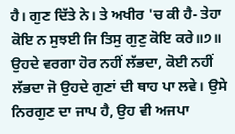ਹੈ। ਗੁਣ ਦਿੱਤੇ ਨੇ। ਤੇ ਅਖੀਰ 'ਚ ਕੀ ਹੈ- ਤੇਹਾ ਕੋਇ ਨ ਸੁਝਈ ਜਿ ਤਿਸੁ ਗੁਣੁ ਕੋਇ ਕਰੇ॥੭॥ ਉਹਦੇ ਵਰਗਾ ਹੋਰ ਨਹੀਂ ਲੱਭਦਾ, ਕੋਈ ਨਹੀਂ ਲੱਭਦਾ ਜੋ ਉਹਦੇ ਗੁਣਾਂ ਦੀ ਥਾਹ ਪਾ ਲਵੇ। ਉਸੇ ਨਿਰਗੁਣ ਦਾ ਜਾਪ ਹੈ, ਉਹ ਵੀ ਅਜਪਾ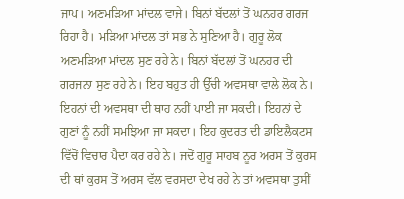ਜਾਪ। ਅਣਮੜਿਆ ਮਾਂਦਲ ਵਾਜੇ। ਬਿਨਾਂ ਬੱਦਲਾਂ ਤੋਂ ਘਨਹਰ ਗਰਜ ਰਿਹਾ ਹੈ। ਮੜਿਆ ਮਾਂਦਲ ਤਾਂ ਸਭ ਨੇ ਸੁਣਿਆ ਹੈ। ਗੁਰੂ ਲੋਕ ਅਣਮੜਿਆ ਮਾਂਦਲ ਸੁਣ ਰਹੇ ਨੇ। ਬਿਨਾਂ ਬੱਦਲਾਂ ਤੋਂ ਘਨਹਰ ਦੀ ਗਰਜਨਾ ਸੁਣ ਰਹੇ ਨੇ। ਇਹ ਬਹੁਤ ਹੀ ਉੱਚੀ ਅਵਸਥਾ ਵਾਲੇ ਲੋਕ ਨੇ। ਇਹਨਾਂ ਦੀ ਅਵਸਥਾ ਦੀ ਥਾਹ ਨਹੀਂ ਪਾਈ ਜਾ ਸਕਦੀ। ਇਹਨਾਂ ਦੇ ਗੁਣਾਂ ਨੂੰ ਨਹੀਂ ਸਮਝਿਆ ਜਾ ਸਕਦਾ। ਇਹ ਕੁਦਰਤ ਦੀ ਡਾਇਲੈਕਟਸ ਵਿੱਚੋਂ ਵਿਚਾਰ ਪੈਦਾ ਕਰ ਰਹੇ ਨੇ। ਜਦੋਂ ਗੁਰੂ ਸਾਹਬ ਨੂਰ ਅਰਸ ਤੋਂ ਕੁਰਸ ਦੀ ਥਾਂ ਕੁਰਸ ਤੋਂ ਅਰਸ ਵੱਲ ਵਰਸਦਾ ਦੇਖ ਰਹੇ ਨੇ ਤਾਂ ਅਵਸਥਾ ਤੁਸੀਂ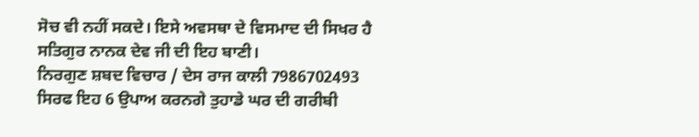ਸੋਚ ਵੀ ਨਹੀਂ ਸਕਦੇ। ਇਸੇ ਅਵਸਥਾ ਦੇ ਵਿਸਮਾਦ ਦੀ ਸਿਖਰ ਹੈ ਸਤਿਗੁਰ ਨਾਨਕ ਦੇਵ ਜੀ ਦੀ ਇਹ ਬਾਣੀ।
ਨਿਰਗੁਣ ਸ਼ਬਦ ਵਿਚਾਰ / ਦੇਸ ਰਾਜ ਕਾਲੀ 7986702493
ਸਿਰਫ ਇਹ 6 ਉਪਾਅ ਕਰਨਗੇ ਤੁਹਾਡੇ ਘਰ ਦੀ ਗਰੀਬੀ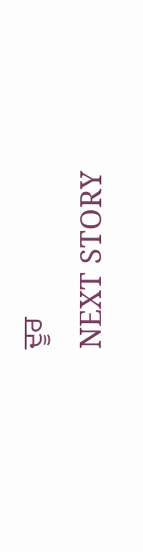ਦੂਰ
NEXT STORY